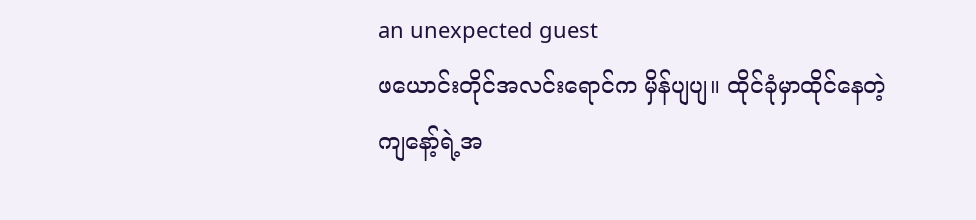an unexpected guest
ဖယောင်းတိုင်အလင်းရောင်က မှိန်ပျပျ။ ထိုင်ခုံမှာထိုင်နေတဲ့ ကျနော့်ရဲ့အ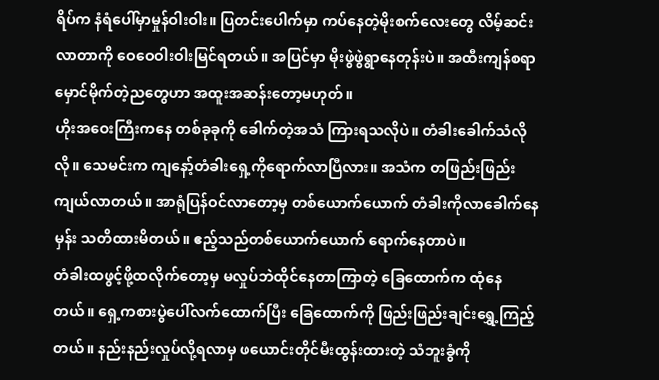ရိပ်က နံရံပေါ်မှာမှုန်ဝါးဝါး။ ပြတင်းပေါက်မှာ ကပ်နေတဲ့မိုးစက်လေးတွေ လိမ့်ဆင်းလာတာကို ဝေဝေဝါးဝါးမြင်ရတယ်။ အပြင်မှာ မိုးဖွဲဖွဲရွာနေတုန်းပဲ။ အထီးကျန်စရာ မှောင်မိုက်တဲ့ညတွေဟာ အထူးအဆန်းတော့မဟုတ်။
ဟိုးအဝေးကြီးကနေ တစ်ခုခုကို ခေါက်တဲ့အသံ ကြားရသလိုပဲ။ တံခါးခေါက်သံလိုလို။ သေမင်းက ကျနော့်တံခါးရှေ့ကိုရောက်လာပြီလား။ အသံက တဖြည်းဖြည်း ကျယ်လာတယ်။ အာရုံပြန်ဝင်လာတော့မှ တစ်ယောက်ယောက် တံခါးကိုလာခေါက်နေမှန်း သတိထားမိတယ်။ ဧည့်သည်တစ်ယောက်ယောက် ရောက်နေတာပဲ။
တံခါးထဖွင့်ဖို့ထလိုက်တော့မှ မလှုပ်ဘဲထိုင်နေတာကြာတဲ့ ခြေထောက်က ထုံနေတယ်။ ရှေ့ကစားပွဲပေါ်လက်ထောက်ပြီး ခြေထောက်ကို ဖြည်းဖြည်းချင်းရွှေ့ကြည့်တယ်။ နည်းနည်းလှုပ်လို့ရလာမှ ဖယောင်းတိုင်မီးထွန်းထားတဲ့ သံဘူးခွံကို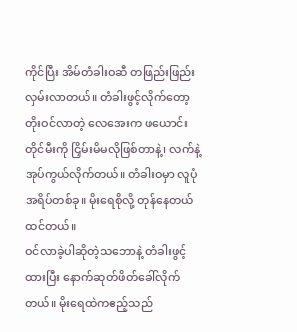ကိုင်ပြီး အိမ်တံခါးဝဆီ တဖြည်းဖြည်းလှမ်းလာတယ်။ တံခါးဖွင့်လိုက်တော့ တိုးဝင်လာတဲ့ လေအေးက ဖယောင်းတိုင်မီးကို ငြှိမ်းမိမလိုဖြစ်တာနဲ့၊ လက်နဲ့အုပ်ကွယ်လိုက်တယ်။ တံခါးဝမှာ လူပုံအရိပ်တစ်ခု။ မိုးရေစိုလို့ တုန်နေတယ်ထင်တယ်။
ဝင်လာခဲ့ပါဆိုတဲ့သဘောနဲ့ တံခါးဖွင့်ထားပြီး နောက်ဆုတ်ဖိတ်ခေါ်လိုက်တယ်။ မိုးရေထဲကဧည့်သည်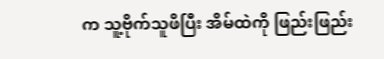က သူ့ဗိုက်သူဖိပြီး အိမ်ထဲကို ဖြည်းဖြည်း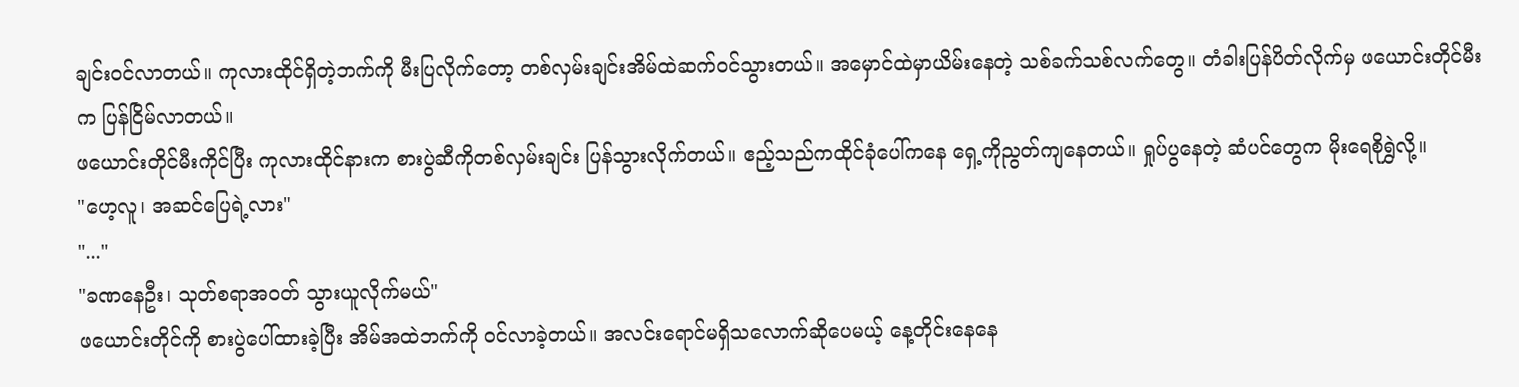ချင်းဝင်လာတယ်။ ကုလားထိုင်ရှိတဲ့ဘက်ကို မီးပြလိုက်တော့ တစ်လှမ်းချင်းအိမ်ထဲဆက်ဝင်သွားတယ်။ အမှောင်ထဲမှာယိမ်းနေတဲ့ သစ်ခက်သစ်လက်တွေ။ တံခါးပြန်ပိတ်လိုက်မှ ဖယောင်းတိုင်မီးက ပြန်ငြိမ်လာတယ်။
ဖယောင်းတိုင်မီးကိုင်ပြီး ကုလားထိုင်နားက စားပွဲဆီကိုတစ်လှမ်းချင်း ပြန်သွားလိုက်တယ်။ ဧည့်သည်ကထိုင်ခုံပေါ်ကနေ ရှေ့ကိုညွတ်ကျနေတယ်။ ရှုပ်ပွနေတဲ့ ဆံပင်တွေက မိုးရေစိုရွှဲလို့။
"ဟေ့လူ၊ အဆင်ပြေရဲ့လား"
"..."
"ခဏနေဦး၊ သုတ်စရာအဝတ် သွားယူလိုက်မယ်"
ဖယောင်းတိုင်ကို စားပွဲပေါ်ထားခဲ့ပြီး အိမ်အထဲဘက်ကို ဝင်လာခဲ့တယ်။ အလင်းရောင်မရှိသလောက်ဆိုပေမယ့် နေ့တိုင်းနေနေ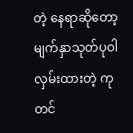တဲ့ နေရာဆိုတော့ မျက်နှာသုတ်ပုဝါလှမ်းထားတဲ့ ကုတင်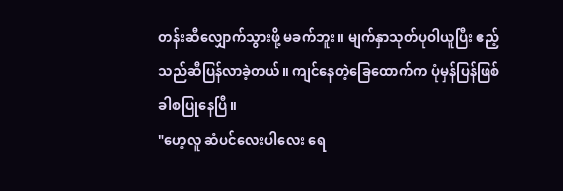တန်းဆီလျှောက်သွားဖို့ မခက်ဘူး။ မျက်နှာသုတ်ပုဝါယူပြီး ဧည့်သည်ဆီပြန်လာခဲ့တယ်။ ကျင်နေတဲ့ခြေထောက်က ပုံမှန်ပြန်ဖြစ်ခါစပြုနေပြီ။
"ဟေ့လူ ဆံပင်လေးပါလေး ရေ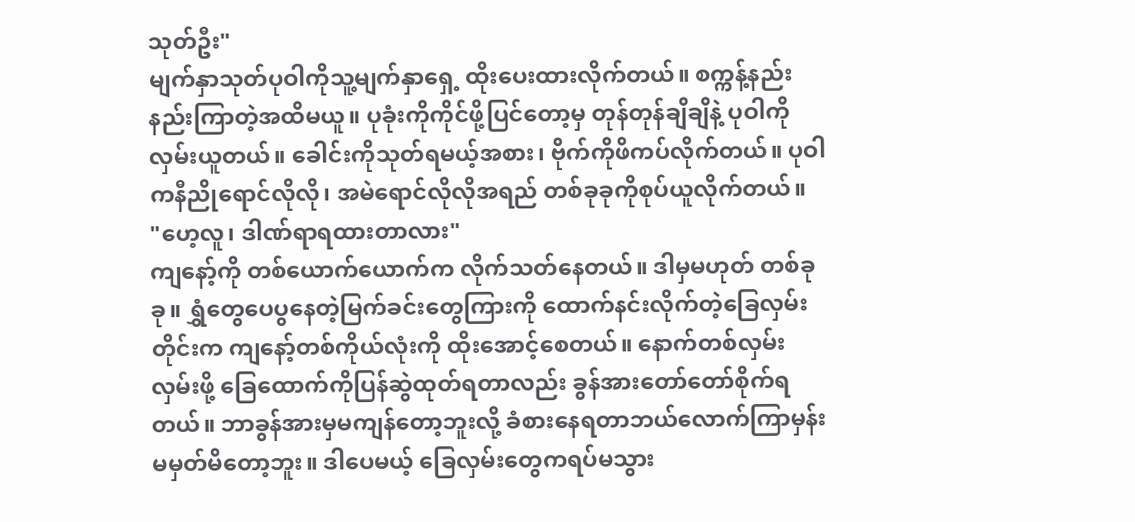သုတ်ဦး"
မျက်နှာသုတ်ပုဝါကိုသူ့မျက်နှာရှေ့ ထိုးပေးထားလိုက်တယ်။ စက္ကန့်နည်းနည်းကြာတဲ့အထိမယူ။ ပုခုံးကိုကိုင်ဖို့ပြင်တော့မှ တုန်တုန်ချိချိနဲ့ ပုဝါကိုလှမ်းယူတယ်။ ခေါင်းကိုသုတ်ရမယ့်အစား၊ ဗိုက်ကိုဖိကပ်လိုက်တယ်။ ပုဝါကနီညိုရောင်လိုလို၊ အမဲရောင်လိုလိုအရည် တစ်ခုခုကိုစုပ်ယူလိုက်တယ်။
"ဟေ့လူ၊ ဒါဏ်ရာရထားတာလား"
ကျနော့်ကို တစ်ယောက်ယောက်က လိုက်သတ်နေတယ်။ ဒါမှမဟုတ် တစ်ခုခု။ ရွှံတွေပေပွနေတဲ့မြက်ခင်းတွေကြားကို ထောက်နင်းလိုက်တဲ့ခြေလှမ်းတိုင်းက ကျနော့်တစ်ကိုယ်လုံးကို ထိုးအောင့်စေတယ်။ နောက်တစ်လှမ်းလှမ်းဖို့ ခြေထောက်ကိုပြန်ဆွဲထုတ်ရတာလည်း ခွန်အားတော်တော်စိုက်ရတယ်။ ဘာခွန်အားမှမကျန်တော့ဘူးလို့ ခံစားနေရတာဘယ်လောက်ကြာမှန်း မမှတ်မိတော့ဘူး။ ဒါပေမယ့် ခြေလှမ်းတွေကရပ်မသွား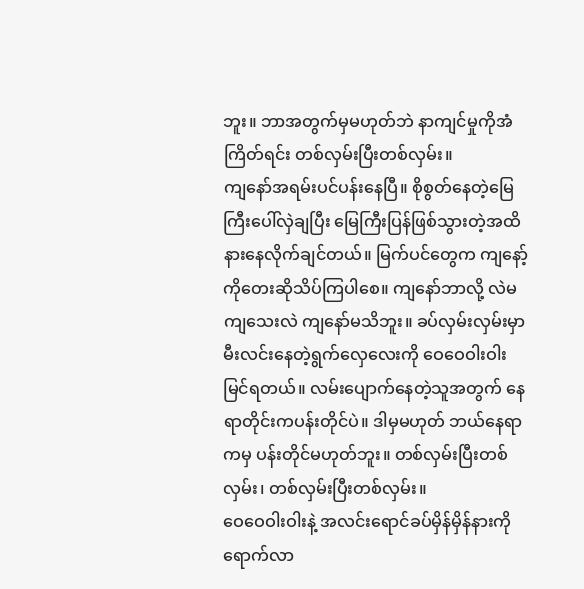ဘူး။ ဘာအတွက်မှမဟုတ်ဘဲ နာကျင်မှုကိုအံကြိတ်ရင်း တစ်လှမ်းပြီးတစ်လှမ်း။
ကျနော်အရမ်းပင်ပန်းနေပြီ။ စိုစွတ်နေတဲ့မြေကြီးပေါ်လှဲချပြီး မြေကြီးပြန်ဖြစ်သွားတဲ့အထိ နားနေလိုက်ချင်တယ်။ မြက်ပင်တွေက ကျနော့်ကိုတေးဆိုသိပ်ကြပါစေ။ ကျနော်ဘာလို့ လဲမကျသေးလဲ ကျနော်မသိဘူး။ ခပ်လှမ်းလှမ်းမှာ မီးလင်းနေတဲ့ရွက်လှေလေးကို ဝေဝေဝါးဝါးမြင်ရတယ်။ လမ်းပျောက်နေတဲ့သူအတွက် နေရာတိုင်းကပန်းတိုင်ပဲ။ ဒါမှမဟုတ် ဘယ်နေရာကမှ ပန်းတိုင်မဟုတ်ဘူး။ တစ်လှမ်းပြီးတစ်လှမ်း၊ တစ်လှမ်းပြီးတစ်လှမ်း။
ဝေဝေဝါးဝါးနဲ့ အလင်းရောင်ခပ်မှိန်မှိန်နားကိုရောက်လာ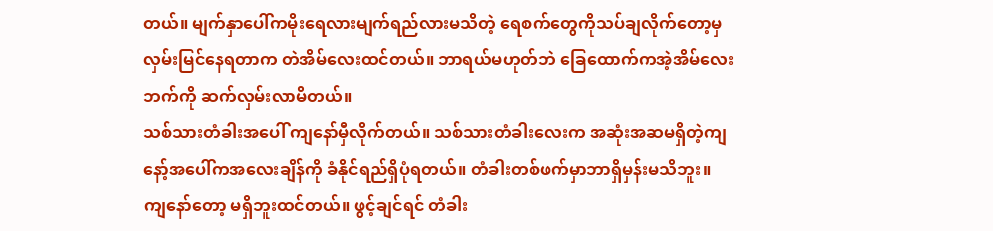တယ်။ မျက်နှာပေါ်ကမိုးရေလားမျက်ရည်လားမသိတဲ့ ရေစက်တွေကိုသပ်ချလိုက်တော့မှ လှမ်းမြင်နေရတာက တဲအိမ်လေးထင်တယ်။ ဘာရယ်မဟုတ်ဘဲ ခြေထောက်ကအဲ့အိမ်လေးဘက်ကို ဆက်လှမ်းလာမိတယ်။
သစ်သားတံခါးအပေါ် ကျနော်မှီလိုက်တယ်။ သစ်သားတံခါးလေးက အဆုံးအဆမရှိတဲ့ကျနော့်အပေါ်ကအလေးချိန်ကို ခံနိုင်ရည်ရှိပုံရတယ်။ တံခါးတစ်ဖက်မှာဘာရှိမှန်းမသိဘူး။ ကျနော်တော့ မရှိဘူးထင်တယ်။ ဖွင့်ချင်ရင် တံခါး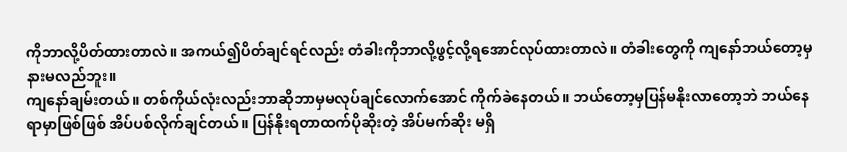ကိုဘာလို့ပိတ်ထားတာလဲ။ အကယ်၍ပိတ်ချင်ရင်လည်း တံခါးကိုဘာလို့ဖွင့်လို့ရအောင်လုပ်ထားတာလဲ။ တံခါးတွေကို ကျနော်ဘယ်တော့မှ နားမလည်ဘူး။
ကျနော်ချမ်းတယ်။ တစ်ကိုယ်လုံးလည်းဘာဆိုဘာမှမလုပ်ချင်လောက်အောင် ကိုက်ခဲနေတယ်။ ဘယ်တော့မှပြန်မနိုးလာတော့ဘဲ ဘယ်နေရာမှာဖြစ်ဖြစ် အိပ်ပစ်လိုက်ချင်တယ်။ ပြန်နိုးရတာထက်ပိုဆိုးတဲ့ အိပ်မက်ဆိုး မရှိ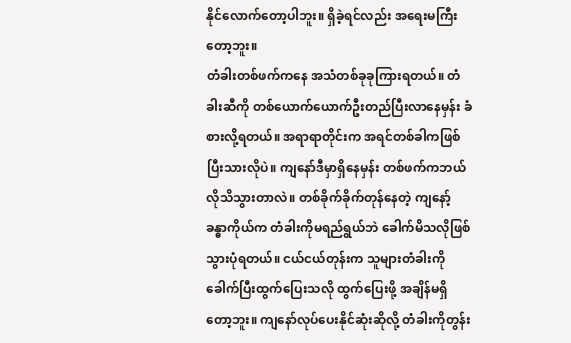နိုင်လောက်တော့ပါဘူး။ ရှိခဲ့ရင်လည်း အရေးမကြီးတော့ဘူး။
တံခါးတစ်ဖက်ကနေ အသံတစ်ခုခုကြားရတယ်။ တံခါးဆီကို တစ်ယောက်ယောက်ဦးတည်ပြီးလာနေမှန်း ခံစားလို့ရတယ်။ အရာရာတိုင်းက အရင်တစ်ခါကဖြစ်ပြီးသားလိုပဲ။ ကျနော်ဒီမှာရှိနေမှန်း တစ်ဖက်ကဘယ်လိုသိသွားတာလဲ။ တစ်ခိုက်ခိုက်တုန်နေတဲ့ ကျနော့်ခန္ဓာကိုယ်က တံခါးကိုမရည်ရွယ်ဘဲ ခေါက်မိသလိုဖြစ်သွားပုံရတယ်။ ငယ်ငယ်တုန်းက သူများတံခါးကိုခေါက်ပြီးထွက်ပြေးသလို ထွက်ပြေးဖို့ အချိန်မရှိတော့ဘူး။ ကျနော်လုပ်ပေးနိုင်ဆုံးဆိုလို့ တံခါးကိုတွန်း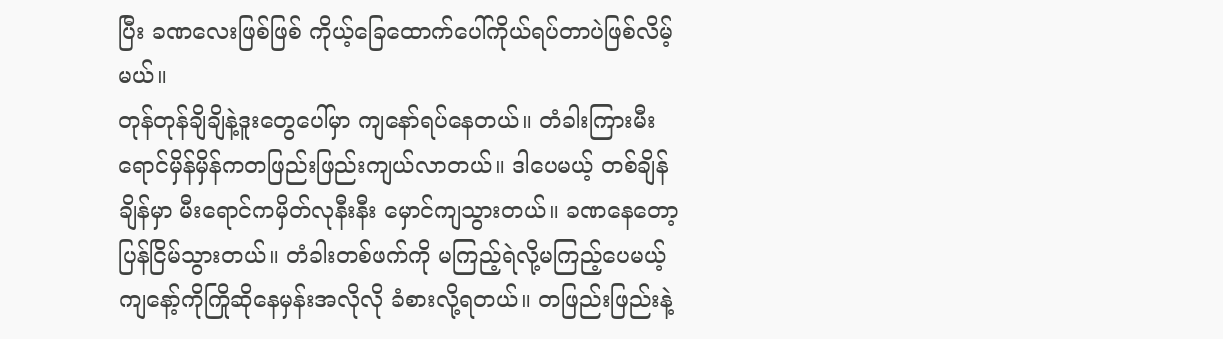ပြီး ခဏလေးဖြစ်ဖြစ် ကိုယ့်ခြေထောက်ပေါ်ကိုယ်ရပ်တာပဲဖြစ်လိမ့်မယ်။
တုန်တုန်ချိချိနဲ့ဒူးတွေပေါ်မှာ ကျနော်ရပ်နေတယ်။ တံခါးကြားမီးရောင်မှိန်မှိန်ကတဖြည်းဖြည်းကျယ်လာတယ်။ ဒါပေမယ့် တစ်ချိန်ချိန်မှာ မီးရောင်ကမှိတ်လုနီးနီး မှောင်ကျသွားတယ်။ ခဏနေတော့ပြန်ငြိမ်သွားတယ်။ တံခါးတစ်ဖက်ကို မကြည့်ရဲလို့မကြည့်ပေမယ့် ကျနော့်ကိုကြိုဆိုနေမှန်းအလိုလို ခံစားလို့ရတယ်။ တဖြည်းဖြည်းနဲ့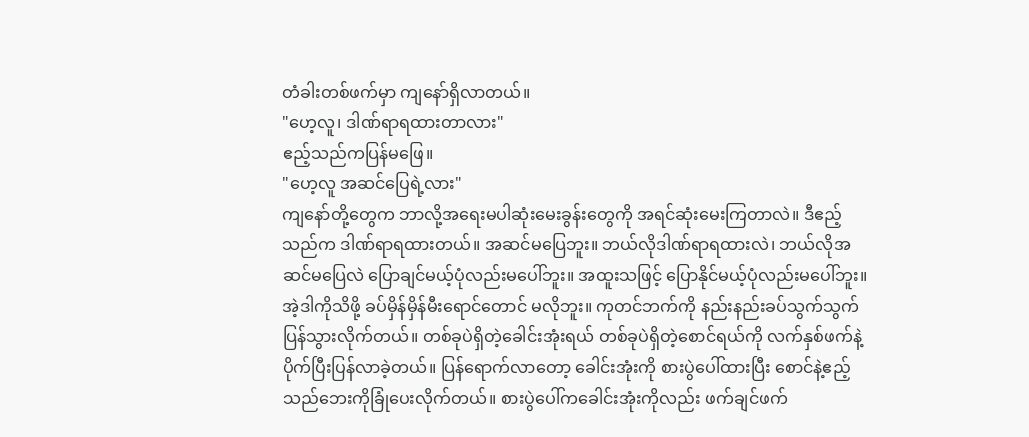တံခါးတစ်ဖက်မှာ ကျနော်ရှိလာတယ်။
"ဟေ့လူ၊ ဒါဏ်ရာရထားတာလား"
ဧည့်သည်ကပြန်မဖြေ။
"ဟေ့လူ အဆင်ပြေရဲ့လား"
ကျနော်တို့တွေက ဘာလို့အရေးမပါဆုံးမေးခွန်းတွေကို အရင်ဆုံးမေးကြတာလဲ။ ဒီဧည့်သည်က ဒါဏ်ရာရထားတယ်။ အဆင်မပြေဘူး။ ဘယ်လိုဒါဏ်ရာရထားလဲ၊ ဘယ်လိုအဆင်မပြေလဲ ပြောချင်မယ့်ပုံလည်းမပေါ်ဘူး။ အထူးသဖြင့် ပြောနိုင်မယ့်ပုံလည်းမပေါ်ဘူး။ အဲ့ဒါကိုသိဖို့ ခပ်မှိန်မှိန်မီးရောင်တောင် မလိုဘူး။ ကုတင်ဘက်ကို နည်းနည်းခပ်သွက်သွက်ပြန်သွားလိုက်တယ်။ တစ်ခုပဲရှိတဲ့ခေါင်းအုံးရယ် တစ်ခုပဲရှိတဲ့စောင်ရယ်ကို လက်နှစ်ဖက်နဲ့ပိုက်ပြီးပြန်လာခဲ့တယ်။ ပြန်ရောက်လာတော့ ခေါင်းအုံးကို စားပွဲပေါ်ထားပြီး စောင်နဲ့ဧည့်သည်ဘေးကိုခြုံပေးလိုက်တယ်။ စားပွဲပေါ်ကခေါင်းအုံးကိုလည်း ဖက်ချင်ဖက်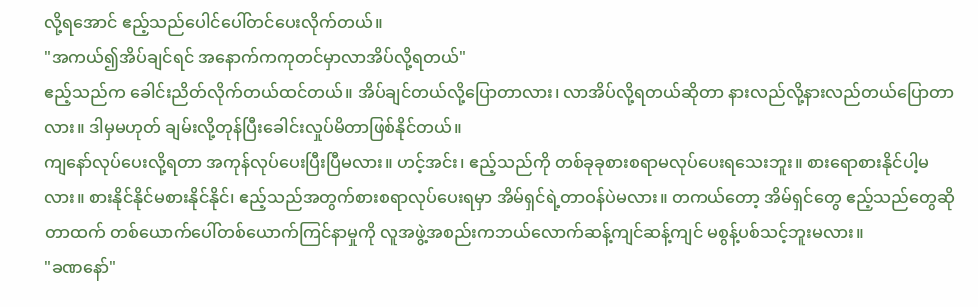လို့ရအောင် ဧည့်သည်ပေါင်ပေါ်တင်ပေးလိုက်တယ်။
"အကယ်၍အိပ်ချင်ရင် အနောက်ကကုတင်မှာလာအိပ်လို့ရတယ်"
ဧည့်သည်က ခေါင်းညိတ်လိုက်တယ်ထင်တယ်။ အိပ်ချင်တယ်လို့ပြောတာလား၊ လာအိပ်လို့ရတယ်ဆိုတာ နားလည်လို့နားလည်တယ်ပြောတာလား။ ဒါမှမဟုတ် ချမ်းလို့တုန်ပြီးခေါင်းလှုပ်မိတာဖြစ်နိုင်တယ်။
ကျနော်လုပ်ပေးလို့ရတာ အကုန်လုပ်ပေးပြီးပြီမလား။ ဟင့်အင်း၊ ဧည့်သည်ကို တစ်ခုခုစားစရာမလုပ်ပေးရသေးဘူး။ စားရောစားနိုင်ပါ့မလား။ စားနိုင်နိုင်မစားနိုင်နိုင်၊ ဧည့်သည်အတွက်စားစရာလုပ်ပေးရမှာ အိမ်ရှင်ရဲ့တာဝန်ပဲမလား။ တကယ်တော့ အိမ်ရှင်တွေ ဧည့်သည်တွေဆိုတာထက် တစ်ယောက်ပေါ်တစ်ယောက်ကြင်နာမှုကို လူအဖွဲ့အစည်းကဘယ်လောက်ဆန့်ကျင်ဆန့်ကျင် မစွန့်ပစ်သင့်ဘူးမလား။
"ခဏနော်"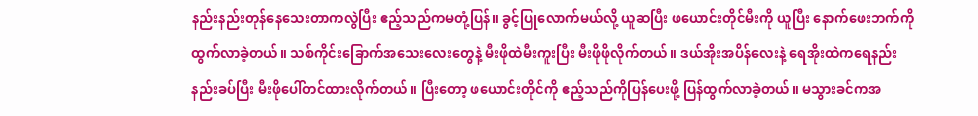နည်းနည်းတုန်နေသေးတာကလွဲပြီး ဧည့်သည်ကမတုံ့ပြန်။ ခွင့်ပြုလောက်မယ်လို့ ယူဆပြီး ဖယောင်းတိုင်မီးကို ယူပြီး နောက်ဖေးဘက်ကို ထွက်လာခဲ့တယ်။ သစ်ကိုင်းခြောက်အသေးလေးတွေနဲ့ မီးဖိုထဲမီးကူးပြီး မီးဖိုဖိုလိုက်တယ်။ ဒယ်အိုးအပိန်လေးနဲ့ ရေအိုးထဲကရေနည်းနည်းခပ်ပြီး မီးဖိုပေါ်တင်ထားလိုက်တယ်။ ပြီးတော့ ဖယောင်းတိုင်ကို ဧည့်သည်ကိုပြန်ပေးဖို့ ပြန်ထွက်လာခဲ့တယ်။ မသွားခင်ကအ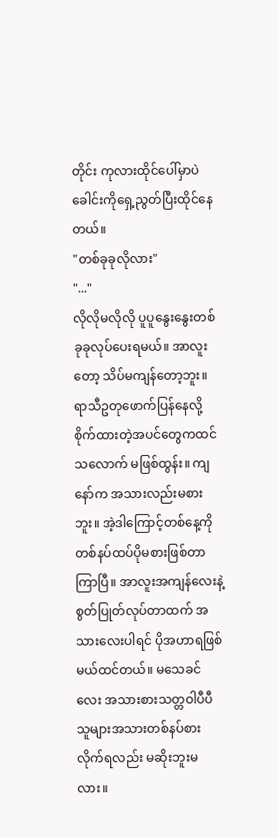တိုင်း ကုလားထိုင်ပေါ်မှာပဲ ခေါင်းကိုရှေ့ညွတ်ပြီးထိုင်နေတယ်။
"တစ်ခုခုလိုလား"
"..."
လိုလိုမလိုလို ပူပူနွေးနွေးတစ်ခုခုလုပ်ပေးရမယ်။ အာလူးတော့ သိပ်မကျန်တော့ဘူး။ ရာသီဥတုဖောက်ပြန်နေလို့ စိုက်ထားတဲ့အပင်တွေကထင်သလောက် မဖြစ်ထွန်း။ ကျနော်က အသားလည်းမစားဘူး။ အဲ့ဒါကြောင့်တစ်နေ့ကို တစ်နပ်ထပ်ပိုမစားဖြစ်တာကြာပြီ။ အာလူးအကျန်လေးနဲ့ စွတ်ပြုတ်လုပ်တာထက် အသားလေးပါရင် ပိုအဟာရဖြစ်မယ်ထင်တယ်။ မသေခင်လေး အသားစားသတ္တဝါပီပီ သူများအသားတစ်နပ်စားလိုက်ရလည်း မဆိုးဘူးမလား။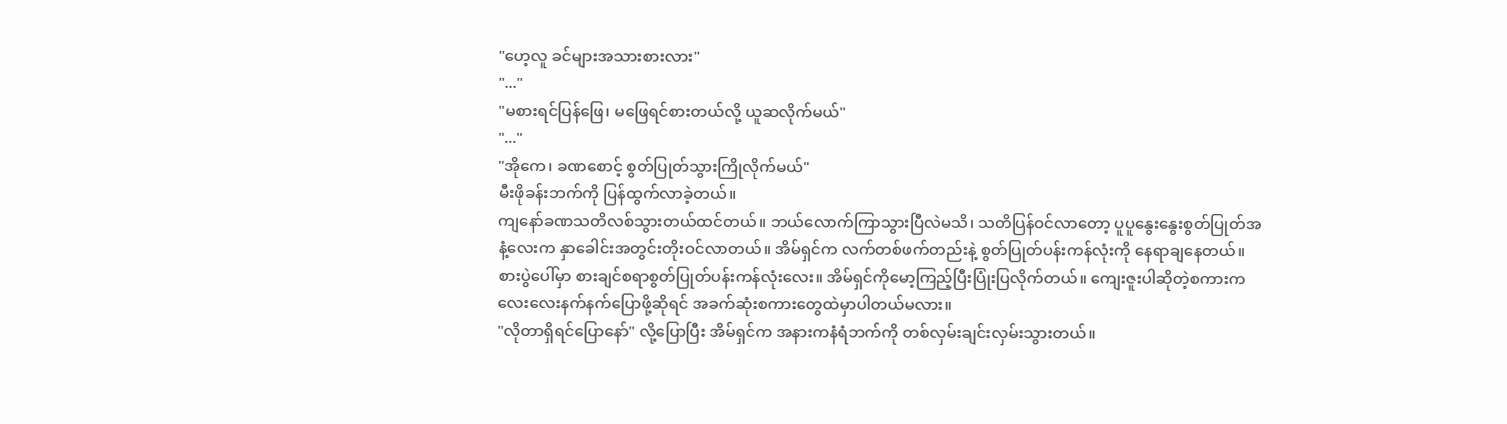"ဟေ့လူ ခင်များအသားစားလား"
"..."
"မစားရင်ပြန်ဖြေ၊ မဖြေရင်စားတယ်လို့ ယူဆလိုက်မယ်"
"..."
"အိုကေ၊ ခဏစောင့် စွတ်ပြုတ်သွားကြိုလိုက်မယ်"
မီးဖိုခန်းဘက်ကို ပြန်ထွက်လာခဲ့တယ်။
ကျနော်ခဏသတိလစ်သွားတယ်ထင်တယ်။ ဘယ်လောက်ကြာသွားပြီလဲမသိ၊ သတိပြန်ဝင်လာတော့ ပူပူနွေးနွေးစွတ်ပြုတ်အနံ့လေးက နှာခေါင်းအတွင်းတိုးဝင်လာတယ်။ အိမ်ရှင်က လက်တစ်ဖက်တည်းနဲ့ စွတ်ပြုတ်ပန်းကန်လုံးကို နေရာချနေတယ်။ စားပွဲပေါ်မှာ စားချင်စရာစွတ်ပြုတ်ပန်းကန်လုံးလေး။ အိမ်ရှင်ကိုမော့ကြည့်ပြီးပြုံးပြလိုက်တယ်။ ကျေးဇူးပါဆိုတဲ့စကားက လေးလေးနက်နက်ပြောဖို့ဆိုရင် အခက်ဆုံးစကားတွေထဲမှာပါတယ်မလား။
"လိုတာရှိရင်ပြောနော်" လို့ပြောပြီး အိမ်ရှင်က အနားကနံရံဘက်ကို တစ်လှမ်းချင်းလှမ်းသွားတယ်။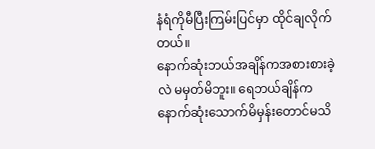နံရံကိုမီပြီးကြမ်းပြင်မှာ ထိုင်ချလိုက်တယ်။
နောက်ဆုံးဘယ်အချိန်ကအစားစားခဲ့လဲ မမှတ်မိဘူး။ ရေဘယ်ချိန်က နောက်ဆုံးသောက်မိမှန်းတောင်မသိ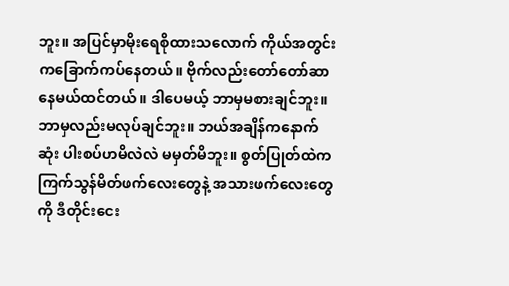ဘူး။ အပြင်မှာမိုးရေစိုထားသလောက် ကိုယ်အတွင်းကခြောက်ကပ်နေတယ်။ ဗိုက်လည်းတော်တော်ဆာနေမယ်ထင်တယ်။ ဒါပေမယ့် ဘာမှမစားချင်ဘူး။ ဘာမှလည်းမလုပ်ချင်ဘူး။ ဘယ်အချိန်ကနောက်ဆုံး ပါးစပ်ဟမိလဲလဲ မမှတ်မိဘူး။ စွတ်ပြုတ်ထဲက ကြက်သွန်မိတ်ဖက်လေးတွေနဲ့ အသားဖက်လေးတွေကို ဒီတိုင်းငေး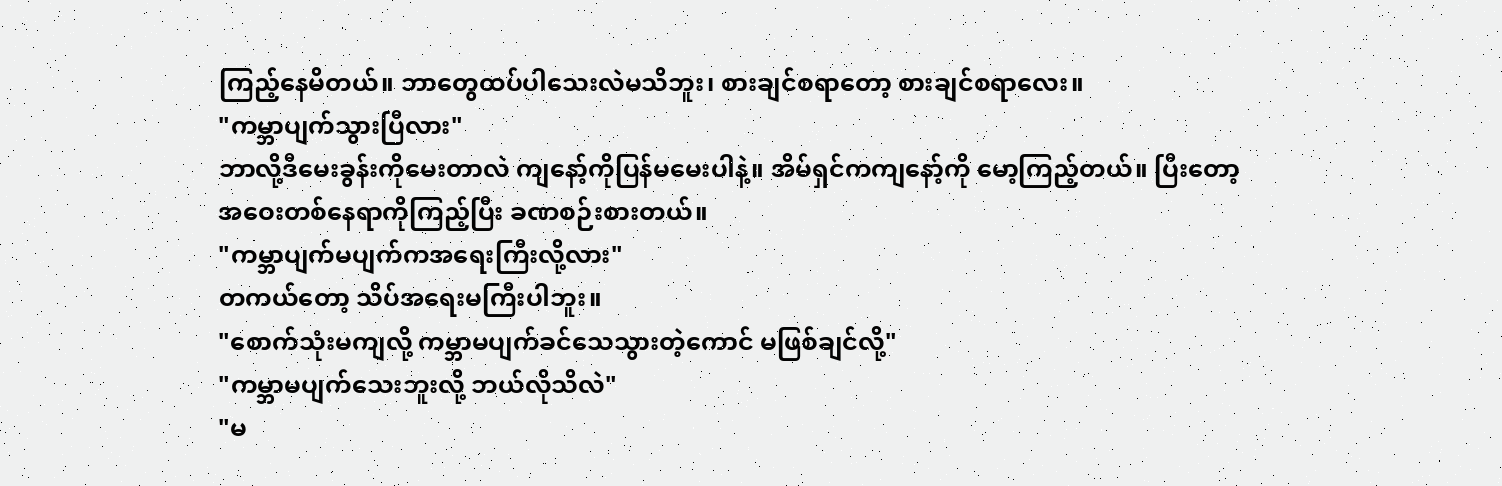ကြည့်နေမိတယ်။ ဘာတွေထပ်ပါသေးလဲမသိဘူး၊ စားချင်စရာတော့ စားချင်စရာလေး။
"ကမ္ဘာပျက်သွားပြီလား"
ဘာလို့ဒီမေးခွန်းကိုမေးတာလဲ ကျနော့်ကိုပြန်မမေးပါနဲ့။ အိမ်ရှင်ကကျနော့်ကို မော့ကြည့်တယ်။ ပြီးတော့အဝေးတစ်နေရာကိုကြည့်ပြီး ခဏစဉ်းစားတယ်။
"ကမ္ဘာပျက်မပျက်ကအရေးကြီးလို့လား"
တကယ်တော့ သိပ်အရေးမကြီးပါဘူး။
"စောက်သုံးမကျလို့ ကမ္ဘာမပျက်ခင်သေသွားတဲ့ကောင် မဖြစ်ချင်လို့"
"ကမ္ဘာမပျက်သေးဘူးလို့ ဘယ်လိုသိလဲ"
"မ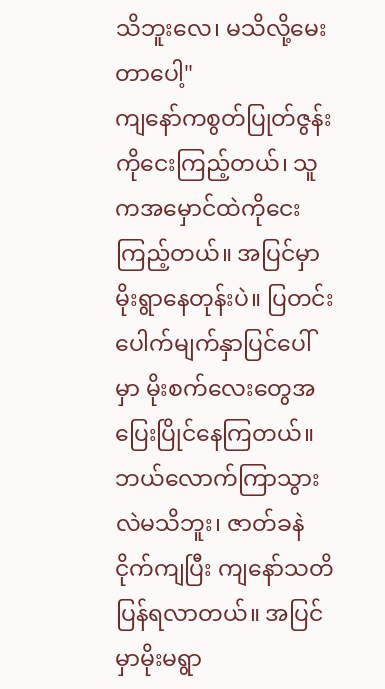သိဘူးလေ၊ မသိလို့မေးတာပေါ့"
ကျနော်ကစွတ်ပြုတ်ဇွန်းကိုငေးကြည့်တယ်၊ သူကအမှောင်ထဲကိုငေးကြည့်တယ်။ အပြင်မှာမိုးရွာနေတုန်းပဲ။ ပြတင်းပေါက်မျက်နှာပြင်ပေါ်မှာ မိုးစက်လေးတွေအပြေးပြိုင်နေကြတယ်။
ဘယ်လောက်ကြာသွားလဲမသိဘူး၊ ဇာတ်ခနဲငိုက်ကျပြီး ကျနော်သတိပြန်ရလာတယ်။ အပြင်မှာမိုးမရွာ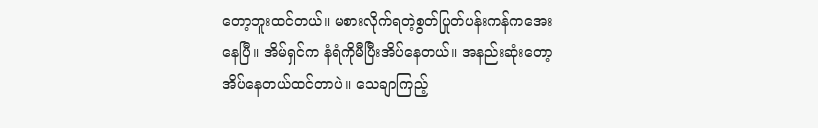တော့ဘူးထင်တယ်။ မစားလိုက်ရတဲ့စွတ်ပြုတ်ပန်းကန်ကအေးနေပြီ။ အိမ်ရှင်က နံရံကိုမီပြီးအိပ်နေတယ်။ အနည်းဆုံးတော့ အိပ်နေတယ်ထင်တာပဲ။ သေချာကြည့်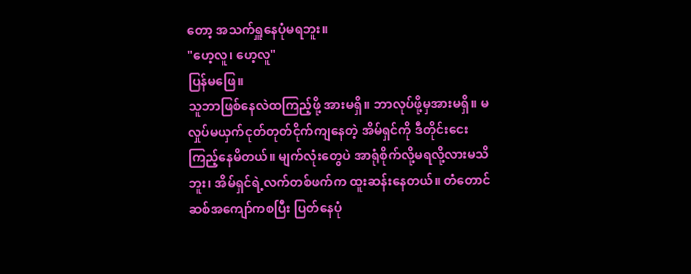တော့ အသက်ရှူနေပုံမရဘူး။
"ဟေ့လူ၊ ဟေ့လူ"
ပြန်မဖြေ။
သူဘာဖြစ်နေလဲထကြည့်ဖို့ အားမရှိ။ ဘာလုပ်ဖို့မှအားမရှိ။ မလှုပ်မယှက်ငုတ်တုတ်ငိုက်ကျနေတဲ့ အိမ်ရှင်ကို ဒီတိုင်းငေးကြည့်နေမိတယ်။ မျက်လုံးတွေပဲ အာရုံစိုက်လို့မရလို့လားမသိဘူး၊ အိမ်ရှင်ရဲ့လက်တစ်ဖက်က ထူးဆန်းနေတယ်။ တံတောင်ဆစ်အကျော်ကစပြီး ပြတ်နေပုံ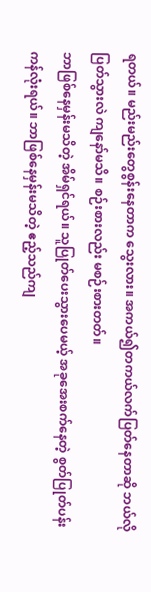ရတယ်။ မည်းမည်းတွေစွန်းနေတာက သွေးလား။ အကယ်၍တကယ်လက်ပြတ်နေတာဆို ဘယ်လိုပြတ်သွားလဲ ကျနော်မသိ။ စဉ်းစားလည်း မစဉ်းစားတတ်။
ဘာဖြစ်နေမှန်းမသိတဲ့ အိမ်ရှင်ရယ်။ သူပြုတ်ပေးသွားပေမယ့် အခုအေးစက်နေတဲ့ စွတ်ပြုတ်ပန်းကန်လုံးရယ်။ ဘာဖြစ်နေမှန်းမသိတဲ့ ဧည့်သည်ကျ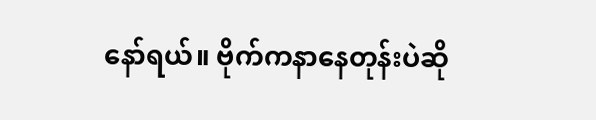နော်ရယ်။ ဗိုက်ကနာနေတုန်းပဲဆို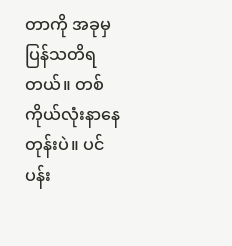တာကို အခုမှပြန်သတိရတယ်။ တစ်ကိုယ်လုံးနာနေတုန်းပဲ။ ပင်ပန်း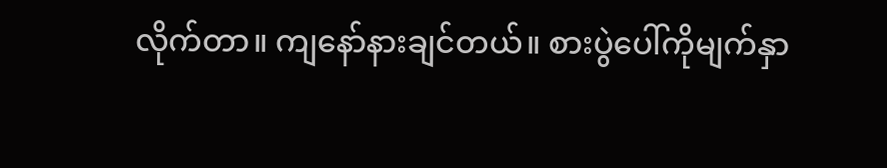လိုက်တာ။ ကျနော်နားချင်တယ်။ စားပွဲပေါ်ကိုမျက်နှာ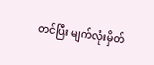တင်ပြီး မျက်လုံးမှိတ်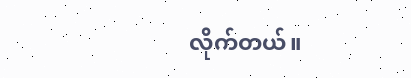လိုက်တယ်။